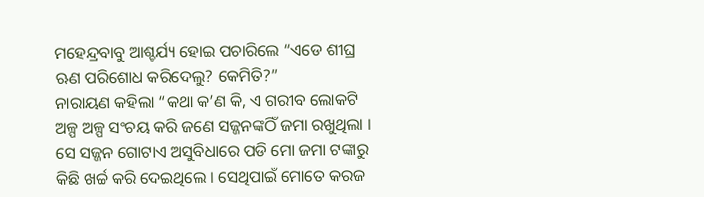ମହେନ୍ଦ୍ରବାବୁ ଆଶ୍ଚର୍ଯ୍ୟ ହୋଇ ପଚାରିଲେ “ଏଡେ ଶୀଘ୍ର ଋଣ ପରିଶୋଧ କରିଦେଲୁ? କେମିତି?”
ନାରାୟଣ କହିଲା “କଥା କ’ଣ କି, ଏ ଗରୀବ ଲୋକଟି ଅଳ୍ପ ଅଳ୍ପ ସଂଚୟ କରି ଜଣେ ସଜ୍ଜନଙ୍କଠିଁ ଜମା ରଖୁଥିଲା । ସେ ସଜ୍ଜନ ଗୋଟାଏ ଅସୁବିଧାରେ ପଡି ମୋ ଜମା ଟଙ୍କାରୁ କିଛି ଖର୍ଚ୍ଚ କରି ଦେଇଥିଲେ । ସେଥିପାଇଁ ମୋତେ କରଜ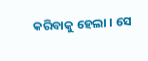କରିବାକୁ ହେଲା । ସେ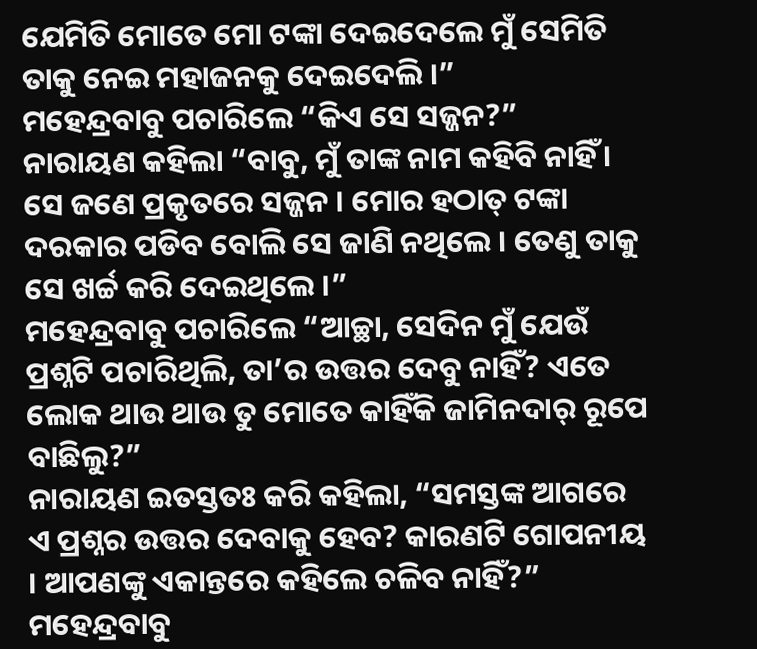ଯେମିତି ମୋତେ ମୋ ଟଙ୍କା ଦେଇଦେଲେ ମୁଁ ସେମିତି ତାକୁ ନେଇ ମହାଜନକୁ ଦେଇଦେଲି ।”
ମହେନ୍ଦ୍ରବାବୁ ପଚାରିଲେ “କିଏ ସେ ସଜ୍ଜନ?”
ନାରାୟଣ କହିଲା “ବାବୁ, ମୁଁ ତାଙ୍କ ନାମ କହିବି ନାହିଁ । ସେ ଜଣେ ପ୍ରକୃତରେ ସଜ୍ଜନ । ମୋର ହଠାତ୍ ଟଙ୍କା ଦରକାର ପଡିବ ବୋଲି ସେ ଜାଣି ନଥିଲେ । ତେଣୁ ତାକୁ ସେ ଖର୍ଚ୍ଚ କରି ଦେଇଥିଲେ ।”
ମହେନ୍ଦ୍ରବାବୁ ପଚାରିଲେ “ଆଚ୍ଛା, ସେଦିନ ମୁଁ ଯେଉଁ ପ୍ରଶ୍ନଟି ପଚାରିଥିଲି, ତା’ର ଉତ୍ତର ଦେବୁ ନାହିଁ? ଏତେ ଲୋକ ଥାଉ ଥାଉ ତୁ ମୋତେ କାହିଁକି ଜାମିନଦାର୍ ରୂପେ ବାଛିଲୁ?”
ନାରାୟଣ ଇତସ୍ତତଃ କରି କହିଲା, “ସମସ୍ତଙ୍କ ଆଗରେ ଏ ପ୍ରଶ୍ନର ଉତ୍ତର ଦେବାକୁ ହେବ? କାରଣଟି ଗୋପନୀୟ । ଆପଣଙ୍କୁ ଏକାନ୍ତରେ କହିଲେ ଚଳିବ ନାହିଁ?”
ମହେନ୍ଦ୍ରବାବୁ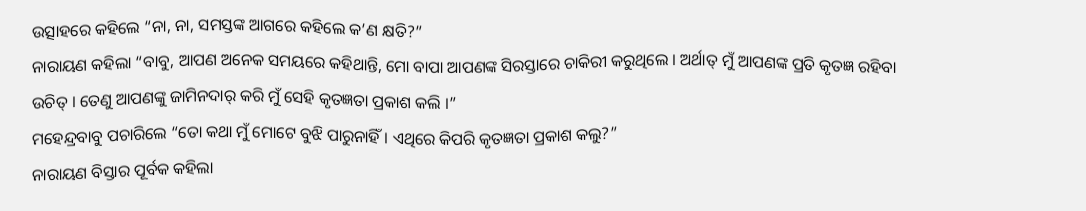ଉତ୍ସାହରେ କହିଲେ “ନା, ନା, ସମସ୍ତଙ୍କ ଆଗରେ କହିଲେ କ’ଣ କ୍ଷତି?”
ନାରାୟଣ କହିଲା “ବାବୁ, ଆପଣ ଅନେକ ସମୟରେ କହିଥାନ୍ତି, ମୋ ବାପା ଆପଣଙ୍କ ସିରସ୍ତାରେ ଚାକିରୀ କରୁଥିଲେ । ଅର୍ଥାତ୍ ମୁଁ ଆପଣଙ୍କ ପ୍ରତି କୃତଜ୍ଞ ରହିବା ଉଚିତ୍ । ତେଣୁ ଆପଣଙ୍କୁ ଜାମିନଦାର୍ କରି ମୁଁ ସେହି କୃତଜ୍ଞତା ପ୍ରକାଶ କଲି ।”
ମହେନ୍ଦ୍ରବାବୁ ପଚାରିଲେ “ତୋ କଥା ମୁଁ ମୋଟେ ବୁଝି ପାରୁନାହିଁ । ଏଥିରେ କିପରି କୃତଜ୍ଞତା ପ୍ରକାଶ କଲୁ?”
ନାରାୟଣ ବିସ୍ତାର ପୂର୍ବକ କହିଲା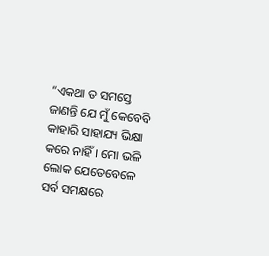“ଏକଥା ତ ସମସ୍ତେ ଜାଣନ୍ତି ଯେ ମୁଁ କେବେବି କାହାରି ସାହାଯ୍ୟ ଭିକ୍ଷା କରେ ନାହିଁ । ମୋ ଭଳି ଲୋକ ଯେତେବେଳେ ସର୍ବ ସମକ୍ଷରେ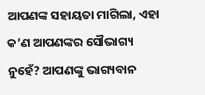ଆପଣଙ୍କ ସହାୟତା ମାଗିଲା, ଏହା କ’ଣ ଆପଣଙ୍କର ସୌଭାଗ୍ୟ ନୁହେଁ? ଆପଣଙ୍କୁ ଭାଗ୍ୟବାନ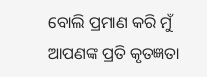ବୋଲି ପ୍ରମାଣ କରି ମୁଁ ଆପଣଙ୍କ ପ୍ରତି କୃତଜ୍ଞତା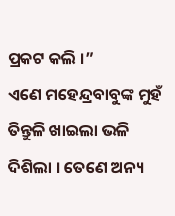ପ୍ରକଟ କଲି ।”
ଏଣେ ମହେନ୍ଦ୍ରବାବୁଙ୍କ ମୁହଁ ତିନ୍ତୁଳି ଖାଇଲା ଭଳି ଦିଶିଲା । ତେଣେ ଅନ୍ୟ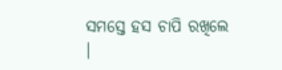ସମସ୍ତେ ହସ ଚାପି ରଖିଲେ ।